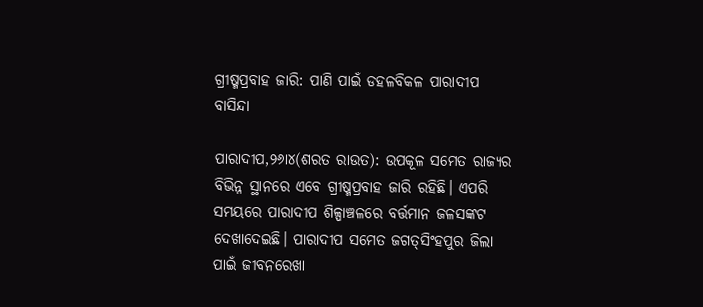ଗ୍ରୀଷ୍ମପ୍ରବାହ ଜାରି: ପାଣି ପାଇଁ ଡହଳବିକଳ ପାରାଦୀପ ବାସିନ୍ଦା

ପାରାଦୀପ,୨୬ା୪(ଶରତ ରାଉତ): ଉପକୂଳ ସମେତ ରାଜ୍ୟର ବିଭିନ୍ନ ସ୍ଥାନରେ ଏବେ ଗ୍ରୀଷ୍ମପ୍ରବାହ ଜାରି ରହିଛି। ଏପରି ସମୟରେ ପାରାଦୀପ ଶିଳ୍ପାଞ୍ଚଳରେ ବର୍ତ୍ତମାନ ଜଳସଙ୍କଟ ଦେଖାଦେଇଛି। ପାରାଦୀପ ସମେତ ଜଗତ୍‌ସିଂହପୁର ଜିଲା ପାଇଁ ଜୀବନରେଖା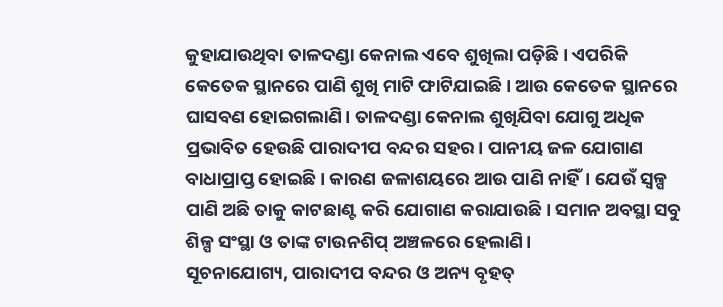କୁହାଯାଉଥିବା ତାଳଦଣ୍ଡା କେନାଲ ଏବେ ଶୁଖିଲା ପଡ଼ିଛି। ଏପରିକି କେତେକ ସ୍ଥାନରେ ପାଣି ଶୁଖି ମାଟି ଫାଟିଯାଇଛି। ଆଉ କେତେକ ସ୍ଥାନରେ ଘାସବଣ ହୋଇଗଲାଣି। ତାଳଦଣ୍ଡା କେନାଲ ଶୁଖିଯିବା ଯୋଗୁ ଅଧିକ ପ୍ରଭାବିତ ହେଉଛି ପାରାଦୀପ ବନ୍ଦର ସହର। ପାନୀୟ ଜଳ ଯୋଗାଣ ବାଧାପ୍ରାପ୍ତ ହୋଇଛି। କାରଣ ଜଳାଶୟରେ ଆଉ ପାଣି ନାହିଁ। ଯେଉଁ ସ୍ବଳ୍ପ ପାଣି ଅଛି ତାକୁ କାଟଛାଣ୍ଟ କରି ଯୋଗାଣ କରାଯାଉଛି। ସମାନ ଅବସ୍ଥା ସବୁ ଶିଳ୍ପ ସଂସ୍ଥା ଓ ତାଙ୍କ ଟାଉନଶିପ୍‌ ଅଞ୍ଚଳରେ ହେଲାଣି।
ସୂଚନାଯୋଗ୍ୟ, ପାରାଦୀପ ବନ୍ଦର ଓ ଅନ୍ୟ ବୃହତ୍‌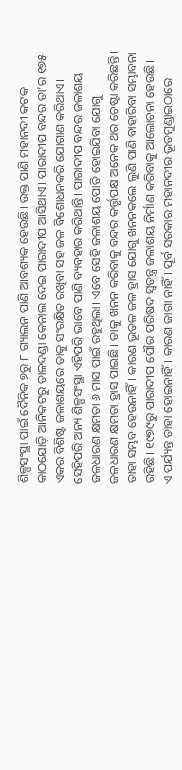ଶିଳ୍ପସଂସ୍ଥା ପାଇଁ ଦୈନିକ ୭ରୁ ୮ ଗ୍ୟାଲନ ପାଣି ଆବଶ୍ୟକ ହେଉଛି। ଉକ୍ତ ପାଣି ମହାନଦୀ କଟକ କାଠଯୋଡ଼ି ଆନିକଟରୁ ତାଳଦଣ୍ଡା କେନାଲ ଦେଇ ପାରାଦୀପ ଆସିଥାଏ। ପାରାଦୀପ ବନ୍ଦର ତା’ର ୧୭୫ ଏକର ବିଶିଷ୍ଟ ଜଳାଶୟରେ ତାକୁ ସଂରକ୍ଷିତ ରଖିବା ସହ ଜଳ ବିଶୋଧନକରି ଯୋଗାଣ କରିଥାଏ। ସେହିପରି ଅନ୍ୟ ଶିଳ୍ପସଂସ୍ଥା ଏହିପରି ଭାବେ ପାଣି ବ୍ୟବହାର କରିଥାନ୍ତି। ପାରାଦୀପ ବନ୍ଦର ଜଳାଶୟ ଜଳଧାରଣ କ୍ଷମତା ୬ ମାସ ପାଇଁ ରହୁଥିଲା। ଏବେ ସେହି ଜଳାଶୟ ପୋତି ହୋଇଯିବା ଯୋଗୁ ଜଳଧାରଣ କ୍ଷମତା ହ୍ରାସ ପାଇଛି। ତାକୁ ଖନନ କରିବାକୁ ବନ୍ଦର କର୍ତ୍ତୃପକ୍ଷ ଅନେକ ଥର ଚେଷ୍ଟା କରିଛନ୍ତି। ତାହା ସମ୍ଭବ ହେଉନାହିଁ। କାରଣ ଭୂତଳ ଜଳ ହ୍ରାସ ଯୋଗୁ ଖନନକଲେ ଲୁଣି ପାଣି ବାହାରିବା ସମ୍ଭାବନା ରହିଛି। ୧୯୭୯ରୁ ପାରାଦୀପ ପୌର ପରିଷଦ ସ୍ବତନ୍ତ୍ର ଜଳାଶୟ ନିର୍ମାଣ କରିବାକୁ ଆଲୋଚନା ହେଉଛି। ଏ ପର୍ଯ୍ୟନ୍ତ ତାହା ହୋଇନାହିଁ। କାରଣ ଜାଗା ନାହିଁ। ପୂର୍ବ ସରକାର ମହାନଦୀର ଭୂତମୁଣ୍ଡାଇଠାରେ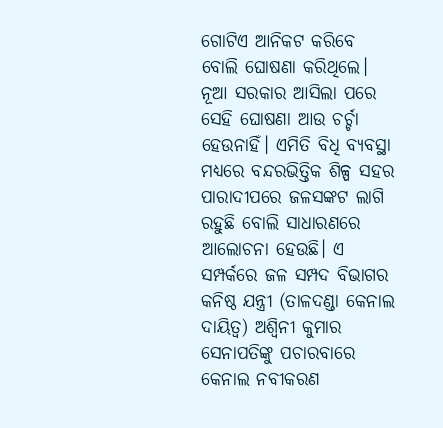ଗୋଟିଏ ଆନିକଟ କରିବେ ବୋଲି ଘୋଷଣା କରିଥିଲେ। ନୂଆ ସରକାର ଆସିଲା ପରେ ସେହି ଘୋଷଣା ଆଉ ଚର୍ଚ୍ଚା ହେଉନାହିଁ। ଏମିତି ବିଧି ବ୍ୟବସ୍ଥା ମଧ୍ୟରେ ବନ୍ଦରଭିତ୍ତିକ ଶିଳ୍ପ ସହର ପାରାଦୀପରେ ଜଳସଙ୍କଟ ଲାଗି ରହୁଛି ବୋଲି ସାଧାରଣରେ ଆଲୋଚନା ହେଉଛି। ଏ ସମ୍ପର୍କରେ ଜଳ ସମ୍ପଦ ବିଭାଗର କନିଷ୍ଠ ଯନ୍ତ୍ରୀ (ତାଳଦଣ୍ଡା କେନାଲ ଦାୟିତ୍ୱ) ଅଶ୍ୱିନୀ କୁମାର ସେନାପତିଙ୍କୁ ପଚାରବାରେ କେନାଲ ନବୀକରଣ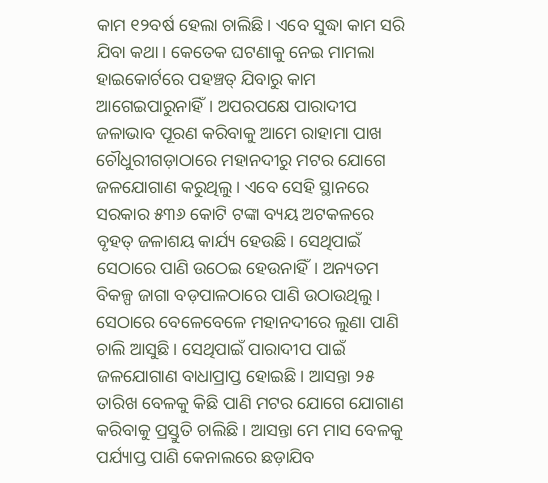କାମ ୧୨ବର୍ଷ ହେଲା ଚାଲିଛି। ଏବେ ସୁଦ୍ଧା କାମ ସରି ଯିବା କଥା। କେତେକ ଘଟଣାକୁ ନେଇ ମାମଲା ହାଇକୋର୍ଟରେ ପହଞ୍ଚତ୍ ଯିବାରୁ କାମ ଆଗେଇପାରୁନାହିଁ। ଅପରପକ୍ଷେ ପାରାଦୀପ ଜଳାଭାବ ପୂରଣ କରିବାକୁ ଆମେ ରାହାମା ପାଖ ଚୌଧୁରୀଗଡ଼ାଠାରେ ମହାନଦୀରୁ ମଟର ଯୋଗେ ଜଳଯୋଗାଣ କରୁଥିଲୁ। ଏବେ ସେହି ସ୍ଥାନରେ ସରକାର ୫୩୬ କୋଟି ଟଙ୍କା ବ୍ୟୟ ଅଟକଳରେ ବୃହତ୍‌ ଜଳାଶୟ କାର୍ଯ୍ୟ ହେଉଛି। ସେଥିପାଇଁ ସେଠାରେ ପାଣି ଉଠେଇ ହେଉନାହିଁ। ଅନ୍ୟତମ ବିକଳ୍ପ ଜାଗା ବଡ଼ପାଳଠାରେ ପାଣି ଉଠାଉଥିଲୁ। ସେଠାରେ ବେଳେବେଳେ ମହାନଦୀରେ ଲୁଣା ପାଣି ଚାଲି ଆସୁଛି। ସେଥିପାଇଁ ପାରାଦୀପ ପାଇଁ ଜଳଯୋଗାଣ ବାଧାପ୍ରାପ୍ତ ହୋଇଛି। ଆସନ୍ତା ୨୫ ତାରିଖ ବେଳକୁ କିଛି ପାଣି ମଟର ଯୋଗେ ଯୋଗାଣ କରିବାକୁ ପ୍ରସ୍ତୁତି ଚାଲିଛି। ଆସନ୍ତା ମେ ମାସ ବେଳକୁ ପର୍ଯ୍ୟାପ୍ତ ପାଣି କେନାଲରେ ଛଡ଼ାଯିବ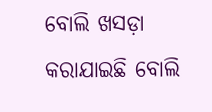ବୋଲି ଖସଡ଼ା କରାଯାଇଛି ବୋଲି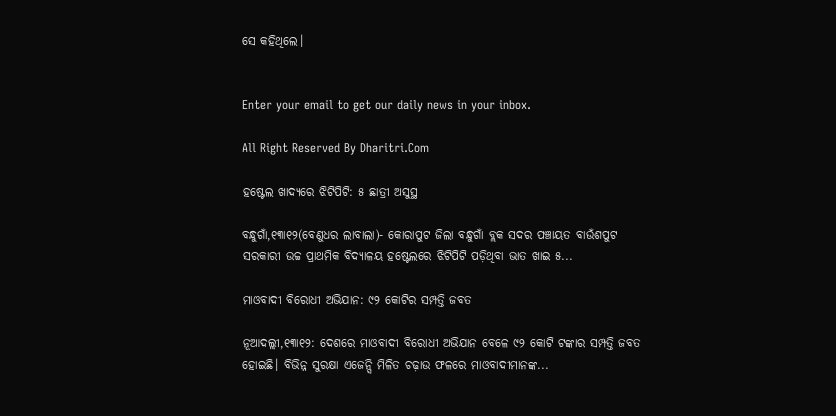ସେ କହିଥିଲେ।


Enter your email to get our daily news in your inbox.

All Right Reserved By Dharitri.Com

ହଷ୍ଟେଲ ଖାଦ୍ୟରେ ଝିଟିପିଟି: ୫ ଛାତ୍ରୀ ଅସୁସ୍ଥ

ବନ୍ଧୁଗାଁ,୧୩ା୧୨(ବେଣୁଧର ଲାବାଲା)- କୋରାପୁଟ ଜିଲା ବନ୍ଧୁଗାଁ ବ୍ଲକ ସଦର ପଞ୍ଚାୟତ ବାଉଁଶପୁଟ ସରକାରୀ ଉଚ୍ଚ ପ୍ରାଥମିକ ବିଦ୍ୟାଳୟ ହଷ୍ଟେଲରେ ଝିଟିପିଟି ପଡ଼ିଥିବା ଭାତ ଖାଇ ୫...

ମାଓବାଦୀ ବିରୋଧୀ ଅଭିଯାନ: ୯୨ କୋଟିର ସମ୍ପତ୍ତି ଜବତ

ନୂଆଦଲ୍ଲୀ,୧୩ା୧୨: ଦେଶରେ ମାଓବାଦୀ ବିରୋଧୀ ଅଭିଯାନ ବେଳେ ୯୨ କୋଟି ଟଙ୍କାର ସମ୍ପତ୍ତି ଜବତ ହୋଇଛି। ବିଭିନ୍ନ ସୁରକ୍ଷା ଏଜେନ୍ସି ମିଳିତ ଚଢ଼ାଉ ଫଳରେ ମାଓବାଦୀମାନଙ୍କ...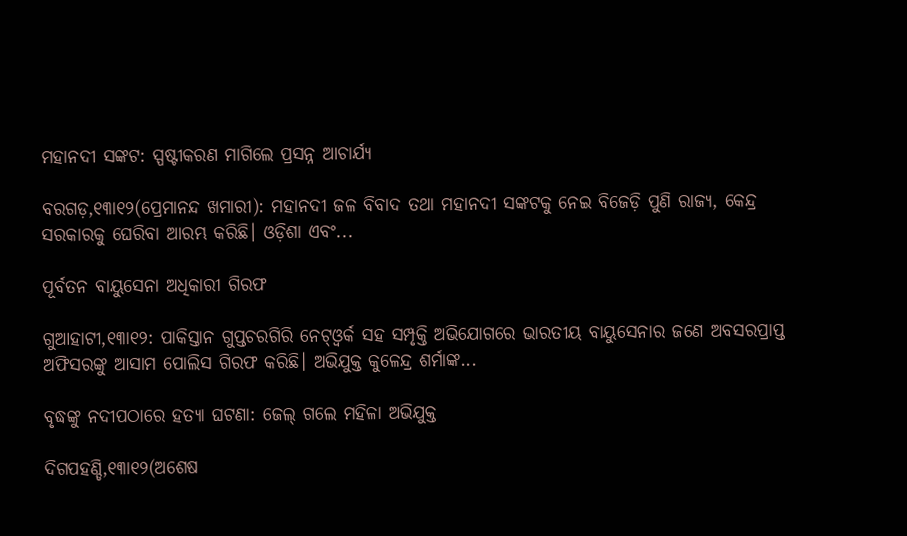ମହାନଦୀ ସଙ୍କଟ: ସ୍ପଷ୍ଟୀକରଣ ମାଗିଲେ ପ୍ରସନ୍ନ ଆଚାର୍ଯ୍ୟ

ବରଗଡ଼,୧୩ା୧୨(ପ୍ରେମାନନ୍ଦ ଖମାରୀ): ମହାନଦୀ ଜଳ ବିବାଦ ତଥା ମହାନଦୀ ସଙ୍କଟକୁ ନେଇ ବିଜେଡ଼ି ପୁଣି ରାଜ୍ୟ, କେନ୍ଦ୍ର ସରକାରକୁ ଘେରିବା ଆରମ୍ଭ କରିଛି। ଓଡ଼ିଶା ଏବଂ...

ପୂର୍ବତନ ବାୟୁସେନା ଅଧିକାରୀ ଗିରଫ

ଗୁଆହାଟୀ,୧୩ା୧୨: ପାକିସ୍ତାନ ଗୁପ୍ତଚରଗିରି ନେଟ୍‌ଓ୍ବର୍କ ସହ ସମ୍ପୃକ୍ତି ଅଭିଯୋଗରେ ଭାରତୀୟ ବାୟୁସେନାର ଜଣେ ଅବସରପ୍ରାପ୍ତ ଅଫିସରଙ୍କୁ ଆସାମ ପୋଲିସ ଗିରଫ କରିଛି। ଅଭିଯୁକ୍ତ କୁଳେନ୍ଦ୍ର ଶର୍ମାଙ୍କ...

ବୃଦ୍ଧଙ୍କୁ ନଦୀପଠାରେ ହତ୍ୟା ଘଟଣା: ଜେଲ୍‌ ଗଲେ ମହିଳା ଅଭିଯୁକ୍ତ

ଦିଗପହଣ୍ଡି,୧୩ା୧୨(ଅଶେଷ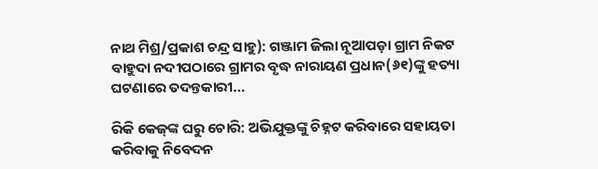ନାଥ ମିଶ୍ର/ପ୍ରକାଶ ଚନ୍ଦ୍ର ସାହୁ): ଗଞ୍ଜାମ ଜିଲା ନୂଆପଡ଼ା ଗ୍ରାମ ନିକଟ ବାହୁଦା ନଦୀପଠାରେ ଗ୍ରାମର ବୃଦ୍ଧ ନାରାୟଣ ପ୍ରଧାନ(୬୧)ଙ୍କୁ ହତ୍ୟା ଘଟଣାରେ ତଦନ୍ତକାରୀ...

ରିକି କେଜ୍‌ଙ୍କ ଘରୁ ଚୋରି: ଅଭିଯୁକ୍ତଙ୍କୁ ଚିହ୍ନଟ କରିବାରେ ସହାୟତା କରିବାକୁ ନିବେଦନ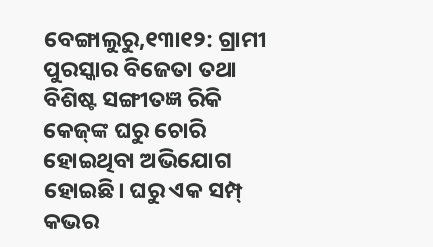ବେଙ୍ଗାଲୁରୁ,୧୩ା୧୨: ଗ୍ରାମୀ ପୁରସ୍କାର ବିଜେତା ତଥା ବିଶିଷ୍ଟ ସଙ୍ଗୀତଜ୍ଞ ରିକି କେଜ୍‌ଙ୍କ ଘରୁ ଚୋରି ହୋଇଥିବା ଅଭିଯୋଗ ହୋଇଛି। ଘରୁ ଏକ ସମ୍ପ୍‌ କଭର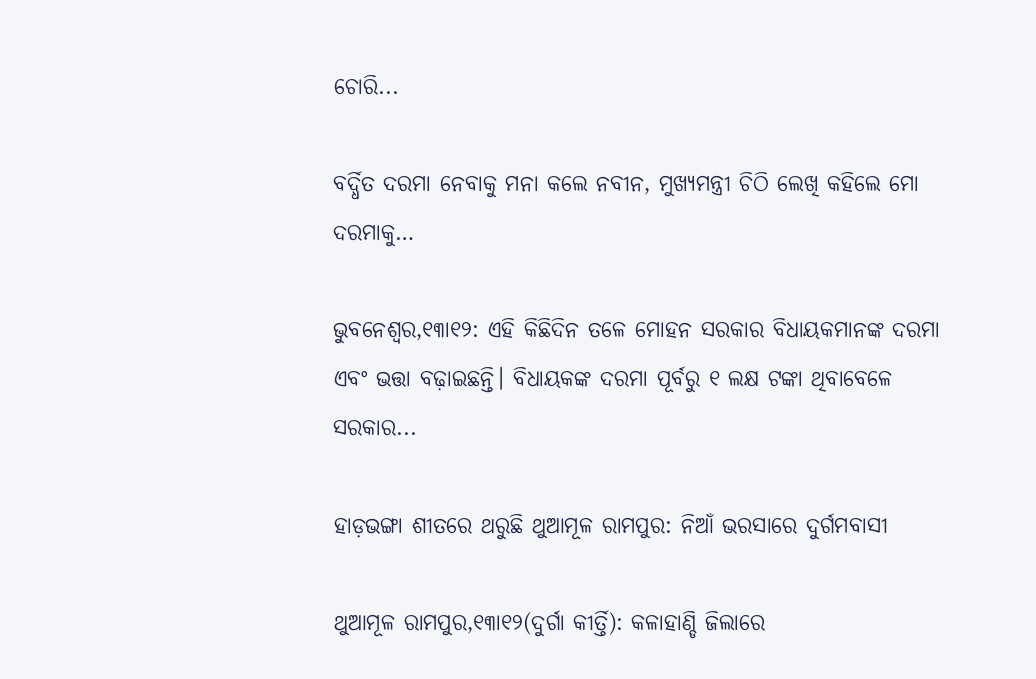ଚୋରି...

ବର୍ଦ୍ଧିତ ଦରମା ନେବାକୁ ମନା କଲେ ନବୀନ, ମୁଖ୍ୟମନ୍ତ୍ରୀ ଚିଠି ଲେଖି କହିଲେ ମୋ ଦରମାକୁ…

ଭୁବନେଶ୍ୱର,୧୩ା୧୨: ଏହି କିଛିଦିନ ତଳେ ମୋହନ ସରକାର ବିଧାୟକମାନଙ୍କ ଦରମା ଏବଂ ଭତ୍ତା ବଢ଼ାଇଛନ୍ତି। ବିଧାୟକଙ୍କ ଦରମା ପୂର୍ବରୁ ୧ ଲକ୍ଷ ଟଙ୍କା ଥିବାବେଳେ ସରକାର...

ହାଡ଼ଭଙ୍ଗା ଶୀତରେ ଥରୁଛି ଥୁଆମୂଳ ରାମପୁର: ନିଆଁ ଭରସାରେ ଦୁର୍ଗମବାସୀ

ଥୁଆମୂଳ ରାମପୁର,୧୩ା୧୨(ଦୁର୍ଗା କୀର୍ତ୍ତି): କଳାହାଣ୍ଡି ଜିଲାରେ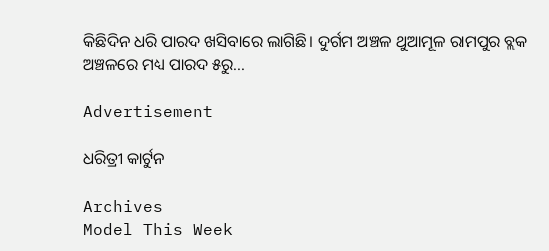କିଛିଦିନ ଧରି ପାରଦ ଖସିବାରେ ଲାଗିଛି। ଦୁର୍ଗମ ଅଞ୍ଚଳ ଥୁଆମୂଳ ରାମପୁର ବ୍ଲକ ଅଞ୍ଚଳରେ ମଧ୍ୟ ପାରଦ ୫ରୁ...

Advertisement

ଧରିତ୍ରୀ କାର୍ଟୁନ

Archives
Model This Week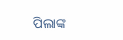ପିଲାଙ୍କ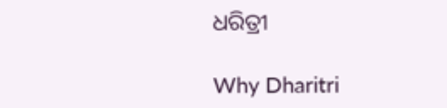ଧରିତ୍ରୀ

Why Dharitri